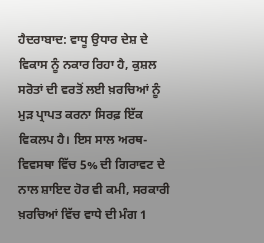ਹੈਦਰਾਬਾਦ: ਵਾਧੂ ਉਧਾਰ ਦੇਸ਼ ਦੇ ਵਿਕਾਸ ਨੂੰ ਨਕਾਰ ਰਿਹਾ ਹੈ, ਕੁਸ਼ਲ ਸਰੋਤਾਂ ਦੀ ਵਰਤੋਂ ਲਈ ਖ਼ਰਚਿਆਂ ਨੂੰ ਮੁੜ ਪ੍ਰਾਪਤ ਕਰਨਾ ਸਿਰਫ਼ ਇੱਕ ਵਿਕਲਪ ਹੈ। ਇਸ ਸਾਲ ਅਰਥ-ਵਿਵਸਥਾ ਵਿੱਚ 5% ਦੀ ਗਿਰਾਵਟ ਦੇ ਨਾਲ ਸ਼ਾਇਦ ਹੋਰ ਵੀ ਕਮੀ, ਸਰਕਾਰੀ ਖ਼ਰਚਿਆਂ ਵਿੱਚ ਵਾਧੇ ਦੀ ਮੰਗ 1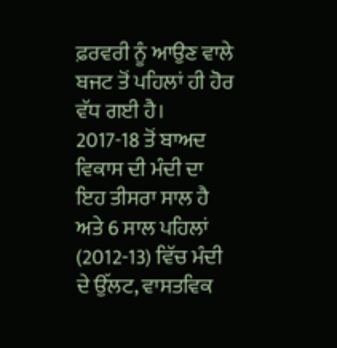ਫ਼ਰਵਰੀ ਨੂੰ ਆਉਣ ਵਾਲੇ ਬਜਟ ਤੋਂ ਪਹਿਲਾਂ ਹੀ ਹੋਰ ਵੱਧ ਗਈ ਹੈ।
2017-18 ਤੋਂ ਬਾਅਦ ਵਿਕਾਸ ਦੀ ਮੰਦੀ ਦਾ ਇਹ ਤੀਸਰਾ ਸਾਲ ਹੈ ਅਤੇ 6 ਸਾਲ ਪਹਿਲਾਂ (2012-13) ਵਿੱਚ ਮੰਦੀ ਦੇ ਉੱਲਟ, ਵਾਸਤਵਿਕ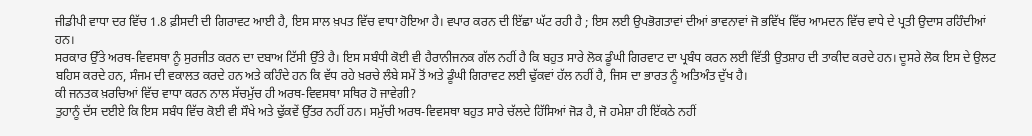ਜੀਡੀਪੀ ਵਾਧਾ ਦਰ ਵਿੱਚ 1.8 ਫ਼ੀਸਦੀ ਦੀ ਗਿਰਾਵਟ ਆਈ ਹੈ, ਇਸ ਸਾਲ ਖ਼ਪਤ ਵਿੱਚ ਵਾਧਾ ਹੋਇਆ ਹੈ। ਵਪਾਰ ਕਰਨ ਦੀ ਇੱਛਾ ਘੱਟ ਰਹੀ ਹੈ ; ਇਸ ਲਈ ਉਪਭੋਗਤਾਵਾਂ ਦੀਆਂ ਭਾਵਨਾਵਾਂ ਜੋ ਭਵਿੱਖ ਵਿੱਚ ਆਮਦਨ ਵਿੱਚ ਵਾਧੇ ਦੇ ਪ੍ਰਤੀ ਉਦਾਸ ਰਹਿੰਦੀਆਂ ਹਨ।
ਸਰਕਾਰ ਉੱਤੇ ਅਰਥ-ਵਿਵਸਥਾ ਨੂੰ ਸੁਰਜੀਤ ਕਰਨ ਦਾ ਦਬਾਅ ਟਿੱਸੀ ਉੱਤੇ ਹੈ। ਇਸ ਸਬੰਧੀ ਕੋਈ ਵੀ ਹੈਰਾਨੀਜਨਕ ਗੱਲ ਨਹੀਂ ਹੈ ਕਿ ਬਹੁਤ ਸਾਰੇ ਲੋਕ ਡੂੰਘੀ ਗਿਰਵਾਟ ਦਾ ਪ੍ਰਬੰਧ ਕਰਨ ਲਈ ਵਿੱਤੀ ਉਤਸ਼ਾਹ ਦੀ ਤਾਕੀਦ ਕਰਦੇ ਹਨ। ਦੂਸਰੇ ਲੋਕ ਇਸ ਦੇ ਉਲਟ ਬਹਿਸ ਕਰਦੇ ਹਨ, ਸੰਜਮ ਦੀ ਵਕਾਲਤ ਕਰਦੇ ਹਨ ਅਤੇ ਕਹਿੰਦੇ ਹਨ ਕਿ ਵੱਧ ਰਹੇ ਖ਼ਰਚੇ ਲੰਬੇ ਸਮੇਂ ਤੋਂ ਅਤੇ ਡੂੰਘੀ ਗਿਰਾਵਟ ਲਈ ਢੁੱਕਵਾਂ ਹੱਲ ਨਹੀਂ ਹੈ, ਜਿਸ ਦਾ ਭਾਰਤ ਨੂੰ ਅਤਿਅੰਤ ਦੁੱਖ ਹੈ।
ਕੀ ਜਨਤਕ ਖ਼ਰਚਿਆਂ ਵਿੱਚ ਵਾਧਾ ਕਰਨ ਨਾਲ ਸੱਚਮੁੱਚ ਹੀ ਅਰਥ-ਵਿਵਸਥਾ ਸਥਿਰ ਹੋ ਜਾਵੇਗੀ?
ਤੁਹਾਨੂੰ ਦੱਸ ਦਈਏ ਕਿ ਇਸ ਸਬੰਧ ਵਿੱਚ ਕੋਈ ਵੀ ਸੌਖੇ ਅਤੇ ਢੁੱਕਵੇਂ ਉੱਤਰ ਨਹੀਂ ਹਨ। ਸਮੁੱਚੀ ਅਰਥ-ਵਿਵਸਥਾ ਬਹੁਤ ਸਾਰੇ ਚੱਲਦੇ ਹਿੱਸਿਆਂ ਜੋੜ ਹੈ, ਜੋ ਹਮੇਸ਼ਾ ਹੀ ਇੱਕਠੇ ਨਹੀਂ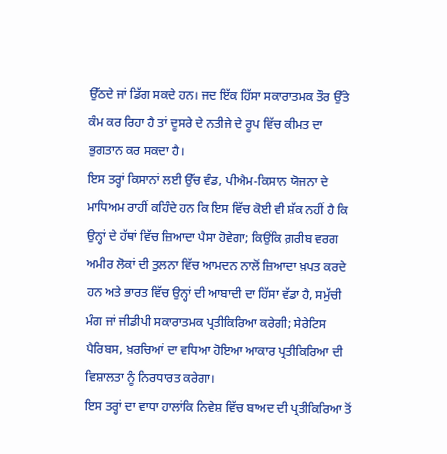ਉੱਠਦੇ ਜਾਂ ਡਿੱਗ ਸਕਦੇ ਹਨ। ਜਦ ਇੱਕ ਹਿੱਸਾ ਸਕਾਰਾਤਮਕ ਤੌਰ ਉੱਤੇ ਕੰਮ ਕਰ ਰਿਹਾ ਹੈ ਤਾਂ ਦੂਸਰੇ ਦੇ ਨਤੀਜੇ ਦੇ ਰੂਪ ਵਿੱਚ ਕੀਮਤ ਦਾ ਭੁਗਤਾਨ ਕਰ ਸਕਦਾ ਹੈ।
ਇਸ ਤਰ੍ਹਾਂ ਕਿਸਾਨਾਂ ਲਈ ਉੱਚ ਵੰਡ, ਪੀਐਮ-ਕਿਸਾਨ ਯੋਜਨਾ ਦੇ ਮਾਧਿਅਮ ਰਾਹੀਂ ਕਹਿੰਦੇ ਹਨ ਕਿ ਇਸ ਵਿੱਚ ਕੋਈ ਵੀ ਸ਼ੱਕ ਨਹੀਂ ਹੈ ਕਿ ਉਨ੍ਹਾਂ ਦੇ ਹੱਥਾਂ ਵਿੱਚ ਜ਼ਿਆਦਾ ਪੈਸਾ ਹੋਵੇਗਾ; ਕਿਉਂਕਿ ਗ਼ਰੀਬ ਵਰਗ ਅਮੀਰ ਲੋਕਾਂ ਦੀ ਤੁਲਨਾ ਵਿੱਚ ਆਮਦਨ ਨਾਲੋਂ ਜ਼ਿਆਦਾ ਖ਼ਪਤ ਕਰਦੇ ਹਨ ਅਤੇ ਭਾਰਤ ਵਿੱਚ ਉਨ੍ਹਾਂ ਦੀ ਆਬਾਦੀ ਦਾ ਹਿੱਸਾ ਵੱਡਾ ਹੈ, ਸਮੁੱਚੀ ਮੰਗ ਜਾਂ ਜੀਡੀਪੀ ਸਕਾਰਾਤਮਕ ਪ੍ਰਤੀਕਿਰਿਆ ਕਰੇਗੀ; ਸੇਰੇਟਿਸ ਪੈਰਿਬਸ, ਖ਼ਰਚਿਆਂ ਦਾ ਵਧਿਆ ਹੋਇਆ ਆਕਾਰ ਪ੍ਰਤੀਕਿਰਿਆ ਦੀ ਵਿਸ਼ਾਲਤਾ ਨੂੰ ਨਿਰਧਾਰਤ ਕਰੇਗਾ।
ਇਸ ਤਰ੍ਹਾਂ ਦਾ ਵਾਧਾ ਹਾਲਾਂਕਿ ਨਿਵੇਸ਼ ਵਿੱਚ ਬਾਅਦ ਦੀ ਪ੍ਰਤੀਕਿਰਿਆ ਤੋਂ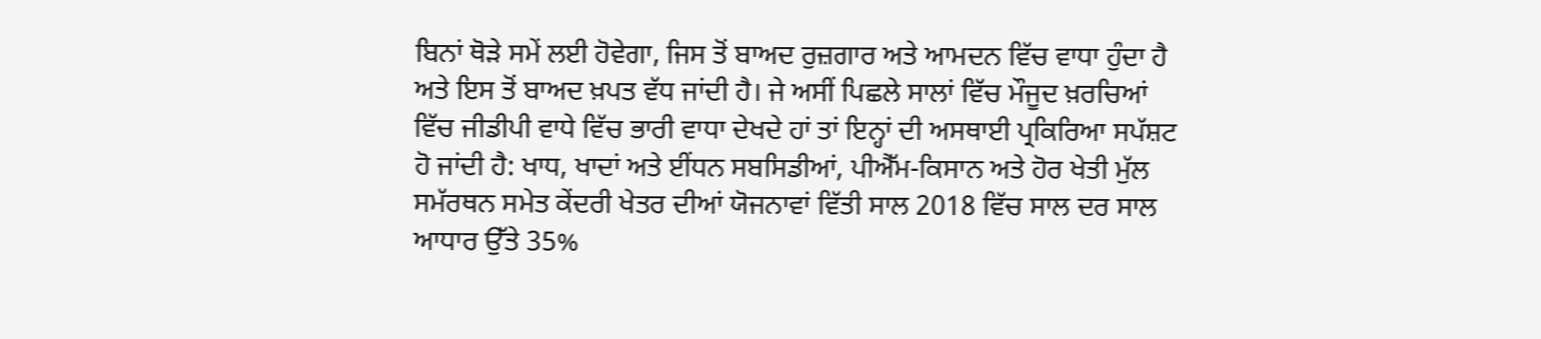ਬਿਨਾਂ ਥੋੜੇ ਸਮੇਂ ਲਈ ਹੋਵੇਗਾ, ਜਿਸ ਤੋਂ ਬਾਅਦ ਰੁਜ਼ਗਾਰ ਅਤੇ ਆਮਦਨ ਵਿੱਚ ਵਾਧਾ ਹੁੰਦਾ ਹੈ ਅਤੇ ਇਸ ਤੋਂ ਬਾਅਦ ਖ਼ਪਤ ਵੱਧ ਜਾਂਦੀ ਹੈ। ਜੇ ਅਸੀਂ ਪਿਛਲੇ ਸਾਲਾਂ ਵਿੱਚ ਮੌਜੂਦ ਖ਼ਰਚਿਆਂ ਵਿੱਚ ਜੀਡੀਪੀ ਵਾਧੇ ਵਿੱਚ ਭਾਰੀ ਵਾਧਾ ਦੇਖਦੇ ਹਾਂ ਤਾਂ ਇਨ੍ਹਾਂ ਦੀ ਅਸਥਾਈ ਪ੍ਰਕਿਰਿਆ ਸਪੱਸ਼ਟ ਹੋ ਜਾਂਦੀ ਹੈ: ਖਾਧ, ਖਾਦਾਂ ਅਤੇ ਈਂਧਨ ਸਬਸਿਡੀਆਂ, ਪੀਐੱਮ-ਕਿਸਾਨ ਅਤੇ ਹੋਰ ਖੇਤੀ ਮੁੱਲ ਸਮੱਰਥਨ ਸਮੇਤ ਕੇਂਦਰੀ ਖੇਤਰ ਦੀਆਂ ਯੋਜਨਾਵਾਂ ਵਿੱਤੀ ਸਾਲ 2018 ਵਿੱਚ ਸਾਲ ਦਰ ਸਾਲ ਆਧਾਰ ਉੱਤੇ 35%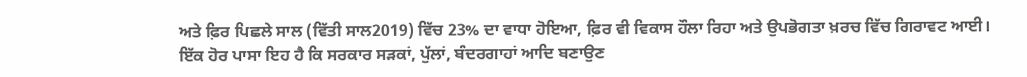ਅਤੇ ਫ਼ਿਰ ਪਿਛਲੇ ਸਾਲ (ਵਿੱਤੀ ਸਾਲ2019) ਵਿੱਚ 23% ਦਾ ਵਾਧਾ ਹੋਇਆ, ਫ਼ਿਰ ਵੀ ਵਿਕਾਸ ਹੌਲਾ ਰਿਹਾ ਅਤੇ ਉਪਭੋਗਤਾ ਖ਼ਰਚ ਵਿੱਚ ਗਿਰਾਵਟ ਆਈ।
ਇੱਕ ਹੋਰ ਪਾਸਾ ਇਹ ਹੈ ਕਿ ਸਰਕਾਰ ਸੜਕਾਂ, ਪੁੱਲਾਂ, ਬੰਦਰਗਾਹਾਂ ਆਦਿ ਬਣਾਉਣ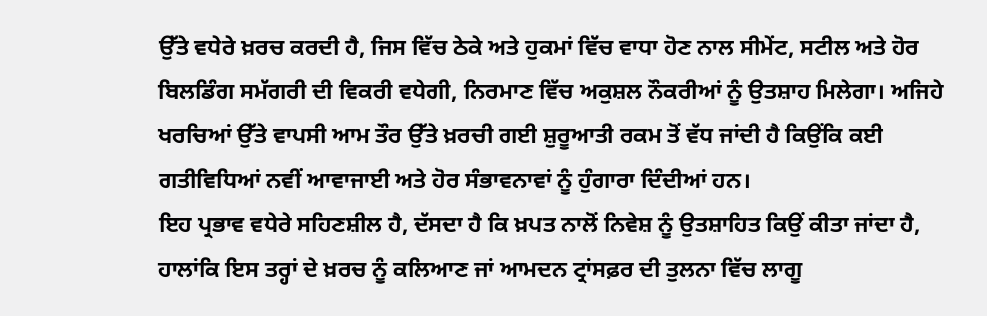ਉੱਤੇ ਵਧੇਰੇ ਖ਼ਰਚ ਕਰਦੀ ਹੈ, ਜਿਸ ਵਿੱਚ ਠੇਕੇ ਅਤੇ ਹੁਕਮਾਂ ਵਿੱਚ ਵਾਧਾ ਹੋਣ ਨਾਲ ਸੀਮੇਂਟ, ਸਟੀਲ ਅਤੇ ਹੋਰ ਬਿਲਡਿੰਗ ਸਮੱਗਰੀ ਦੀ ਵਿਕਰੀ ਵਧੇਗੀ, ਨਿਰਮਾਣ ਵਿੱਚ ਅਕੁਸ਼ਲ ਨੌਕਰੀਆਂ ਨੂੰ ਉਤਸ਼ਾਹ ਮਿਲੇਗਾ। ਅਜਿਹੇ ਖਰਚਿਆਂ ਉੱਤੇ ਵਾਪਸੀ ਆਮ ਤੌਰ ਉੱਤੇ ਖ਼ਰਚੀ ਗਈ ਸ਼ੁਰੂਆਤੀ ਰਕਮ ਤੋਂ ਵੱਧ ਜਾਂਦੀ ਹੈ ਕਿਉਂਕਿ ਕਈ ਗਤੀਵਿਧਿਆਂ ਨਵੀਂ ਆਵਾਜਾਈ ਅਤੇ ਹੋਰ ਸੰਭਾਵਨਾਵਾਂ ਨੂੰ ਹੁੰਗਾਰਾ ਦਿੰਦੀਆਂ ਹਨ।
ਇਹ ਪ੍ਰਭਾਵ ਵਧੇਰੇ ਸਹਿਣਸ਼ੀਲ ਹੈ, ਦੱਸਦਾ ਹੈ ਕਿ ਖ਼ਪਤ ਨਾਲੋਂ ਨਿਵੇਸ਼ ਨੂੰ ਉਤਸ਼ਾਹਿਤ ਕਿਉਂ ਕੀਤਾ ਜਾਂਦਾ ਹੈ, ਹਾਲਾਂਕਿ ਇਸ ਤਰ੍ਹਾਂ ਦੇ ਖ਼ਰਚ ਨੂੰ ਕਲਿਆਣ ਜਾਂ ਆਮਦਨ ਟ੍ਰਾਂਸਫ਼ਰ ਦੀ ਤੁਲਨਾ ਵਿੱਚ ਲਾਗੂ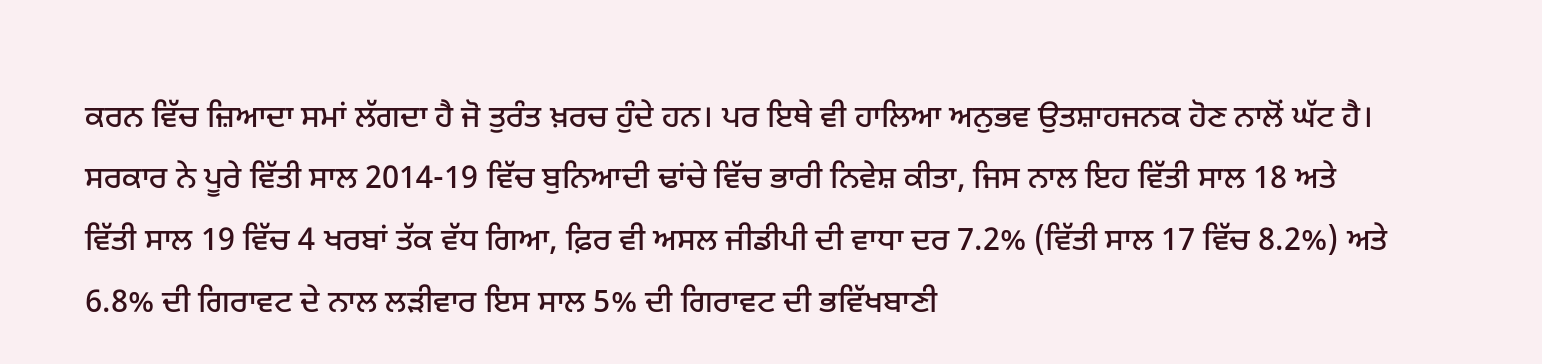ਕਰਨ ਵਿੱਚ ਜ਼ਿਆਦਾ ਸਮਾਂ ਲੱਗਦਾ ਹੈ ਜੋ ਤੁਰੰਤ ਖ਼ਰਚ ਹੁੰਦੇ ਹਨ। ਪਰ ਇਥੇ ਵੀ ਹਾਲਿਆ ਅਨੁਭਵ ਉਤਸ਼ਾਹਜਨਕ ਹੋਣ ਨਾਲੋਂ ਘੱਟ ਹੈ।
ਸਰਕਾਰ ਨੇ ਪੂਰੇ ਵਿੱਤੀ ਸਾਲ 2014-19 ਵਿੱਚ ਬੁਨਿਆਦੀ ਢਾਂਚੇ ਵਿੱਚ ਭਾਰੀ ਨਿਵੇਸ਼ ਕੀਤਾ, ਜਿਸ ਨਾਲ ਇਹ ਵਿੱਤੀ ਸਾਲ 18 ਅਤੇ ਵਿੱਤੀ ਸਾਲ 19 ਵਿੱਚ 4 ਖਰਬਾਂ ਤੱਕ ਵੱਧ ਗਿਆ, ਫ਼ਿਰ ਵੀ ਅਸਲ ਜੀਡੀਪੀ ਦੀ ਵਾਧਾ ਦਰ 7.2% (ਵਿੱਤੀ ਸਾਲ 17 ਵਿੱਚ 8.2%) ਅਤੇ 6.8% ਦੀ ਗਿਰਾਵਟ ਦੇ ਨਾਲ ਲੜੀਵਾਰ ਇਸ ਸਾਲ 5% ਦੀ ਗਿਰਾਵਟ ਦੀ ਭਵਿੱਖਬਾਣੀ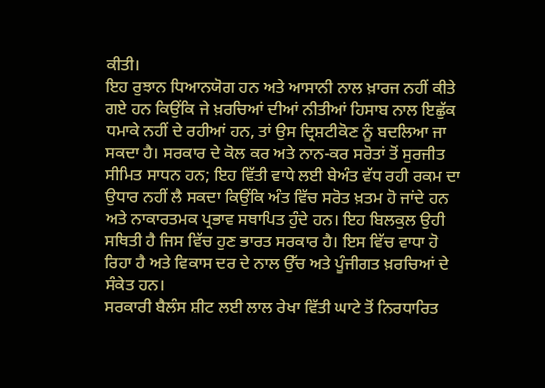ਕੀਤੀ।
ਇਹ ਰੁਝਾਨ ਧਿਆਨਯੋਗ ਹਨ ਅਤੇ ਆਸਾਨੀ ਨਾਲ ਖ਼ਾਰਜ ਨਹੀਂ ਕੀਤੇ ਗਏ ਹਨ ਕਿਉਂਕਿ ਜੇ ਖ਼ਰਚਿਆਂ ਦੀਆਂ ਨੀਤੀਆਂ ਹਿਸਾਬ ਨਾਲ ਇਛੁੱਕ ਧਮਾਕੇ ਨਹੀਂ ਦੇ ਰਹੀਆਂ ਹਨ, ਤਾਂ ਉਸ ਦ੍ਰਿਸ਼ਟੀਕੋਣ ਨੂੰ ਬਦਲਿਆ ਜਾ ਸਕਦਾ ਹੈ। ਸਰਕਾਰ ਦੇ ਕੋਲ ਕਰ ਅਤੇ ਨਾਨ-ਕਰ ਸਰੋਤਾਂ ਤੋਂ ਸੁਰਜੀਤ ਸੀਮਿਤ ਸਾਧਨ ਹਨ; ਇਹ ਵਿੱਤੀ ਵਾਧੇ ਲਈ ਬੇਅੰਤ ਵੱਧ ਰਹੀ ਰਕਮ ਦਾ ਉਧਾਰ ਨਹੀਂ ਲੈ ਸਕਦਾ ਕਿਉਂਕਿ ਅੰਤ ਵਿੱਚ ਸਰੋਤ ਖ਼ਤਮ ਹੋ ਜਾਂਦੇ ਹਨ ਅਤੇ ਨਾਕਾਰਤਮਕ ਪ੍ਰਭਾਵ ਸਥਾਪਿਤ ਹੁੰਦੇ ਹਨ। ਇਹ ਬਿਲਕੁਲ ਉਹੀ ਸਥਿਤੀ ਹੈ ਜਿਸ ਵਿੱਚ ਹੁਣ ਭਾਰਤ ਸਰਕਾਰ ਹੈ। ਇਸ ਵਿੱਚ ਵਾਧਾ ਹੋ ਰਿਹਾ ਹੈ ਅਤੇ ਵਿਕਾਸ ਦਰ ਦੇ ਨਾਲ ਉੱਚ ਅਤੇ ਪੂੰਜੀਗਤ ਖ਼ਰਚਿਆਂ ਦੇ ਸੰਕੇਤ ਹਨ।
ਸਰਕਾਰੀ ਬੈਲੰਸ ਸ਼ੀਟ ਲਈ ਲਾਲ ਰੇਖਾ ਵਿੱਤੀ ਘਾਟੇ ਤੋਂ ਨਿਰਧਾਰਿਤ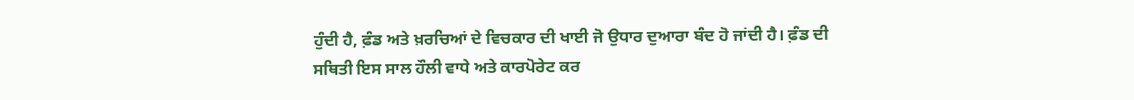ਹੁੰਦੀ ਹੈ, ਫ਼ੰਡ ਅਤੇ ਖ਼ਰਚਿਆਂ ਦੇ ਵਿਚਕਾਰ ਦੀ ਖਾਈ ਜੋ ਉਧਾਰ ਦੁਆਰਾ ਬੰਦ ਹੋ ਜਾਂਦੀ ਹੈ। ਫ਼ੰਡ ਦੀ ਸਥਿਤੀ ਇਸ ਸਾਲ ਹੌਲੀ ਵਾਧੇ ਅਤੇ ਕਾਰਪੋਰੇਟ ਕਰ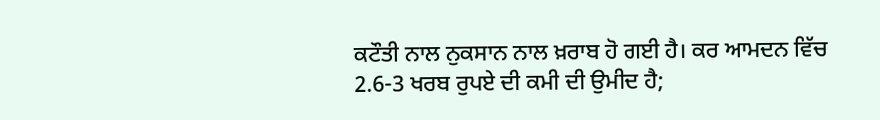ਕਟੌਤੀ ਨਾਲ ਨੁਕਸਾਨ ਨਾਲ ਖ਼ਰਾਬ ਹੋ ਗਈ ਹੈ। ਕਰ ਆਮਦਨ ਵਿੱਚ 2.6-3 ਖਰਬ ਰੁਪਏ ਦੀ ਕਮੀ ਦੀ ਉਮੀਦ ਹੈ;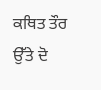ਕਥਿਤ ਤੌਰ ਉੱਤੇ ਦੋ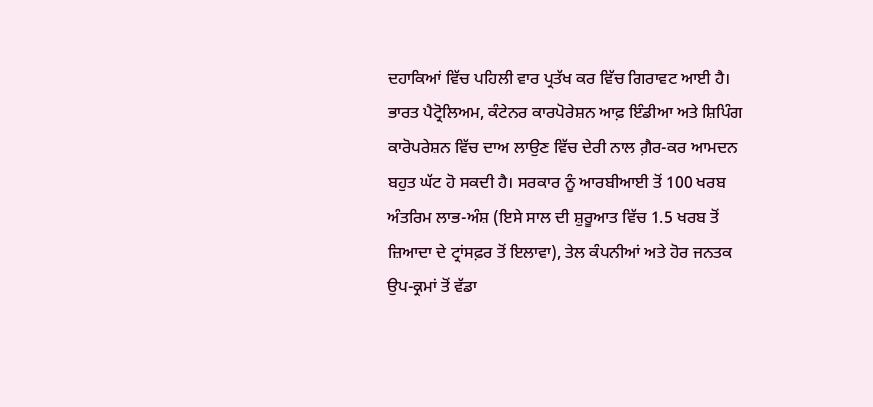ਦਹਾਕਿਆਂ ਵਿੱਚ ਪਹਿਲੀ ਵਾਰ ਪ੍ਰਤੱਖ ਕਰ ਵਿੱਚ ਗਿਰਾਵਟ ਆਈ ਹੈ।
ਭਾਰਤ ਪੈਟ੍ਰੋਲਿਅਮ, ਕੰਟੇਨਰ ਕਾਰਪੋਰੇਸ਼ਨ ਆਫ਼ ਇੰਡੀਆ ਅਤੇ ਸ਼ਿਪਿੰਗ ਕਾਰੋਪਰੇਸ਼ਨ ਵਿੱਚ ਦਾਅ ਲਾਉਣ ਵਿੱਚ ਦੇਰੀ ਨਾਲ ਗ਼ੈਰ-ਕਰ ਆਮਦਨ ਬਹੁਤ ਘੱਟ ਹੋ ਸਕਦੀ ਹੈ। ਸਰਕਾਰ ਨੂੰ ਆਰਬੀਆਈ ਤੋਂ 100 ਖਰਬ ਅੰਤਰਿਮ ਲਾਭ-ਅੰਸ਼ (ਇਸੇ ਸਾਲ ਦੀ ਸ਼ੁਰੂਆਤ ਵਿੱਚ 1.5 ਖਰਬ ਤੋਂ ਜ਼ਿਆਦਾ ਦੇ ਟ੍ਰਾਂਸਫ਼ਰ ਤੋਂ ਇਲਾਵਾ), ਤੇਲ ਕੰਪਨੀਆਂ ਅਤੇ ਹੋਰ ਜਨਤਕ ਉਪ-ਕ੍ਰਮਾਂ ਤੋਂ ਵੱਡਾ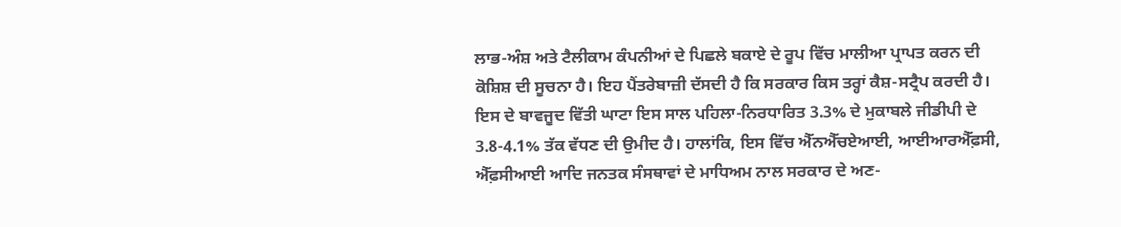ਲਾਭ-ਅੰਸ਼ ਅਤੇ ਟੈਲੀਕਾਮ ਕੰਪਨੀਆਂ ਦੇ ਪਿਛਲੇ ਬਕਾਏ ਦੇ ਰੂਪ ਵਿੱਚ ਮਾਲੀਆ ਪ੍ਰਾਪਤ ਕਰਨ ਦੀ ਕੋਸ਼ਿਸ਼ ਦੀ ਸੂਚਨਾ ਹੈ। ਇਹ ਪੈਂਤਰੇਬਾਜ਼ੀ ਦੱਸਦੀ ਹੈ ਕਿ ਸਰਕਾਰ ਕਿਸ ਤਰ੍ਹਾਂ ਕੈਸ਼-ਸਟ੍ਰੈਪ ਕਰਦੀ ਹੈ।
ਇਸ ਦੇ ਬਾਵਜੂਦ ਵਿੱਤੀ ਘਾਟਾ ਇਸ ਸਾਲ ਪਹਿਲਾ-ਨਿਰਧਾਰਿਤ 3.3% ਦੇ ਮੁਕਾਬਲੇ ਜੀਡੀਪੀ ਦੇ 3.8-4.1% ਤੱਕ ਵੱਧਣ ਦੀ ਉਮੀਦ ਹੈ। ਹਾਲਾਂਕਿ, ਇਸ ਵਿੱਚ ਐੱਨਐੱਚਏਆਈ, ਆਈਆਰਐੱਫ਼ਸੀ, ਐੱਫ਼ਸੀਆਈ ਆਦਿ ਜਨਤਕ ਸੰਸਥਾਵਾਂ ਦੇ ਮਾਧਿਅਮ ਨਾਲ ਸਰਕਾਰ ਦੇ ਅਣ-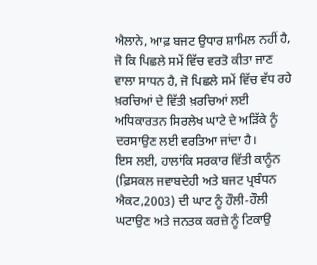ਐਲਾਨੇ, ਆਫ਼ ਬਜਟ ਉਧਾਰ ਸ਼ਾਮਿਲ ਨਹੀਂ ਹੈ, ਜੋ ਕਿ ਪਿਛਲੇ ਸਮੇਂ ਵਿੱਚ ਵਰਤੋ ਕੀਤਾ ਜਾਣ ਵਾਲਾ ਸਾਧਨ ਹੈ, ਜੋ ਪਿਛਲੇ ਸਮੇਂ ਵਿੱਚ ਵੱਧ ਰਹੇ ਖ਼ਰਚਿਆਂ ਦੇ ਵਿੱਤੀ ਖ਼ਰਚਿਆਂ ਲਈ ਅਧਿਕਾਰਤਨ ਸਿਰਲੇਖ ਘਾਟੇ ਦੇ ਅੜਿੱਕੇ ਨੂੰ ਦਰਸਾਉਣ ਲਈ ਵਰਤਿਆ ਜਾਂਦਾ ਹੈ।
ਇਸ ਲਈ, ਹਾਲਾਂਕਿ ਸਰਕਾਰ ਵਿੱਤੀ ਕਾਨੂੰਨ (ਫ਼ਿਸਕਲ ਜਵਾਬਦੇਹੀ ਅਤੇ ਬਜਟ ਪ੍ਰਬੰਧਨ ਐਕਟ,2003) ਦੀ ਘਾਟ ਨੂੰ ਹੌਲੀ-ਹੌਲੀ ਘਟਾਉਣ ਅਤੇ ਜਨਤਕ ਕਰਜ਼ੇ ਨੂੰ ਟਿਕਾਉ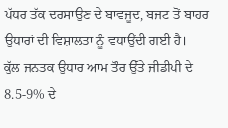ਪੱਧਰ ਤੱਕ ਦਰਸਾਉਣ ਦੇ ਬਾਵਜੂਦ, ਬਜਟ ਤੋਂ ਬਾਹਰ ਉਧਾਰਾਂ ਦੀ ਵਿਸ਼ਾਲਤਾ ਨੂੰ ਵਧਾਉਂਦੀ ਗਈ ਹੈ।
ਕੁੱਲ ਜਨਤਕ ਉਧਾਰ ਆਮ ਤੌਰ ਉੱਤੇ ਜੀਡੀਪੀ ਦੇ 8.5-9% ਦੇ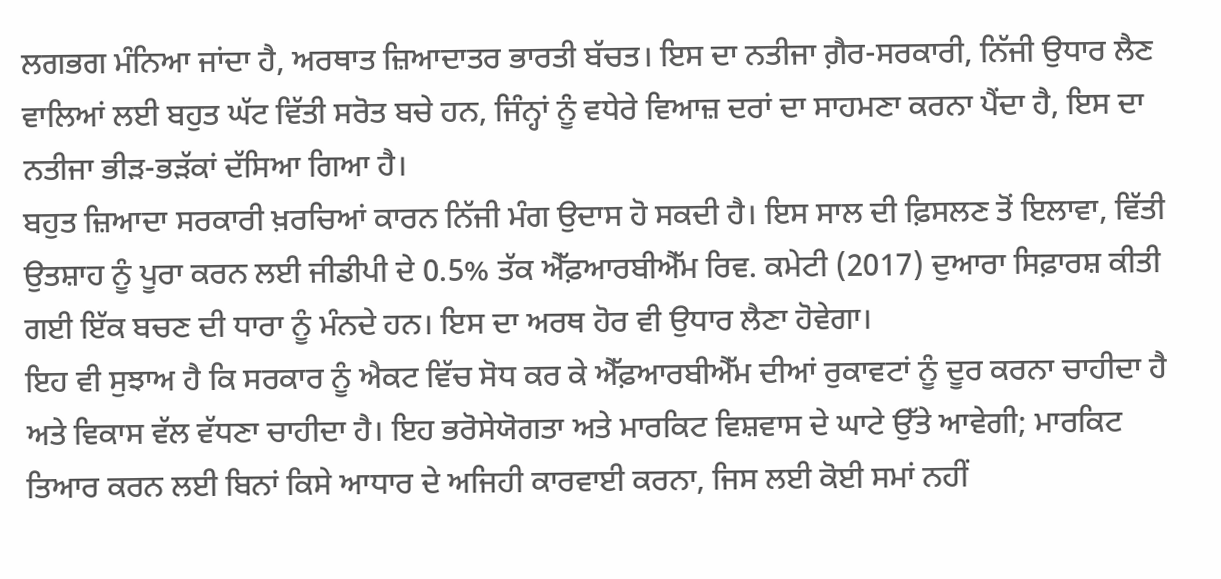ਲਗਭਗ ਮੰਨਿਆ ਜਾਂਦਾ ਹੈ, ਅਰਥਾਤ ਜ਼ਿਆਦਾਤਰ ਭਾਰਤੀ ਬੱਚਤ। ਇਸ ਦਾ ਨਤੀਜਾ ਗ਼ੈਰ-ਸਰਕਾਰੀ, ਨਿੱਜੀ ਉਧਾਰ ਲੈਣ ਵਾਲਿਆਂ ਲਈ ਬਹੁਤ ਘੱਟ ਵਿੱਤੀ ਸਰੋਤ ਬਚੇ ਹਨ, ਜਿੰਨ੍ਹਾਂ ਨੂੰ ਵਧੇਰੇ ਵਿਆਜ਼ ਦਰਾਂ ਦਾ ਸਾਹਮਣਾ ਕਰਨਾ ਪੈਂਦਾ ਹੈ, ਇਸ ਦਾ ਨਤੀਜਾ ਭੀੜ-ਭੜੱਕਾਂ ਦੱਸਿਆ ਗਿਆ ਹੈ।
ਬਹੁਤ ਜ਼ਿਆਦਾ ਸਰਕਾਰੀ ਖ਼ਰਚਿਆਂ ਕਾਰਨ ਨਿੱਜੀ ਮੰਗ ਉਦਾਸ ਹੋ ਸਕਦੀ ਹੈ। ਇਸ ਸਾਲ ਦੀ ਫ਼ਿਸਲਣ ਤੋਂ ਇਲਾਵਾ, ਵਿੱਤੀ ਉਤਸ਼ਾਹ ਨੂੰ ਪੂਰਾ ਕਰਨ ਲਈ ਜੀਡੀਪੀ ਦੇ 0.5% ਤੱਕ ਐੱਫ਼ਆਰਬੀਐੱਮ ਰਿਵ. ਕਮੇਟੀ (2017) ਦੁਆਰਾ ਸਿਫ਼ਾਰਸ਼ ਕੀਤੀ ਗਈ ਇੱਕ ਬਚਣ ਦੀ ਧਾਰਾ ਨੂੰ ਮੰਨਦੇ ਹਨ। ਇਸ ਦਾ ਅਰਥ ਹੋਰ ਵੀ ਉਧਾਰ ਲੈਣਾ ਹੋਵੇਗਾ।
ਇਹ ਵੀ ਸੁਝਾਅ ਹੈ ਕਿ ਸਰਕਾਰ ਨੂੰ ਐਕਟ ਵਿੱਚ ਸੋਧ ਕਰ ਕੇ ਐੱਫ਼ਆਰਬੀਐੱਮ ਦੀਆਂ ਰੁਕਾਵਟਾਂ ਨੂੰ ਦੂਰ ਕਰਨਾ ਚਾਹੀਦਾ ਹੈ ਅਤੇ ਵਿਕਾਸ ਵੱਲ ਵੱਧਣਾ ਚਾਹੀਦਾ ਹੈ। ਇਹ ਭਰੋਸੇਯੋਗਤਾ ਅਤੇ ਮਾਰਕਿਟ ਵਿਸ਼ਵਾਸ ਦੇ ਘਾਟੇ ਉੱਤੇ ਆਵੇਗੀ; ਮਾਰਕਿਟ ਤਿਆਰ ਕਰਨ ਲਈ ਬਿਨਾਂ ਕਿਸੇ ਆਧਾਰ ਦੇ ਅਜਿਹੀ ਕਾਰਵਾਈ ਕਰਨਾ, ਜਿਸ ਲਈ ਕੋਈ ਸਮਾਂ ਨਹੀਂ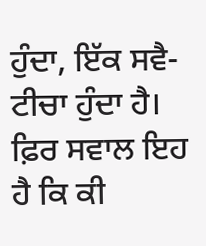ਹੁੰਦਾ, ਇੱਕ ਸਵੈ-ਟੀਚਾ ਹੁੰਦਾ ਹੈ।
ਫ਼ਿਰ ਸਵਾਲ ਇਹ ਹੈ ਕਿ ਕੀ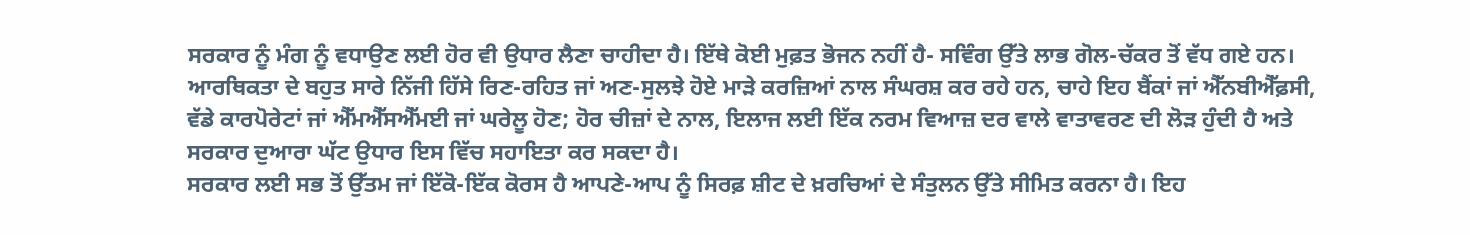ਸਰਕਾਰ ਨੂੰ ਮੰਗ ਨੂੰ ਵਧਾਉਣ ਲਈ ਹੋਰ ਵੀ ਉਧਾਰ ਲੈਣਾ ਚਾਹੀਦਾ ਹੈ। ਇੱਥੇ ਕੋਈ ਮੁਫ਼ਤ ਭੋਜਨ ਨਹੀਂ ਹੈ- ਸਵਿੰਗ ਉੱਤੇ ਲਾਭ ਗੋਲ-ਚੱਕਰ ਤੋਂ ਵੱਧ ਗਏ ਹਨ। ਆਰਥਿਕਤਾ ਦੇ ਬਹੁਤ ਸਾਰੇ ਨਿੱਜੀ ਹਿੱਸੇ ਰਿਣ-ਰਹਿਤ ਜਾਂ ਅਣ-ਸੁਲਝੇ ਹੋਏ ਮਾੜੇ ਕਰਜ਼ਿਆਂ ਨਾਲ ਸੰਘਰਸ਼ ਕਰ ਰਹੇ ਹਨ, ਚਾਹੇ ਇਹ ਬੈਂਕਾਂ ਜਾਂ ਐੱਨਬੀਐੱਫ਼ਸੀ, ਵੱਡੇ ਕਾਰਪੋਰੇਟਾਂ ਜਾਂ ਐੱਮਐੱਸਐੱਮਈ ਜਾਂ ਘਰੇਲੂ ਹੋਣ; ਹੋਰ ਚੀਜ਼ਾਂ ਦੇ ਨਾਲ, ਇਲਾਜ ਲਈ ਇੱਕ ਨਰਮ ਵਿਆਜ਼ ਦਰ ਵਾਲੇ ਵਾਤਾਵਰਣ ਦੀ ਲੋੜ ਹੁੰਦੀ ਹੈ ਅਤੇ ਸਰਕਾਰ ਦੁਆਰਾ ਘੱਟ ਉਧਾਰ ਇਸ ਵਿੱਚ ਸਹਾਇਤਾ ਕਰ ਸਕਦਾ ਹੈ।
ਸਰਕਾਰ ਲਈ ਸਭ ਤੋਂ ਉੱਤਮ ਜਾਂ ਇੱਕੋ-ਇੱਕ ਕੋਰਸ ਹੈ ਆਪਣੇ-ਆਪ ਨੂੰ ਸਿਰਫ਼ ਸ਼ੀਟ ਦੇ ਖ਼ਰਚਿਆਂ ਦੇ ਸੰਤੁਲਨ ਉੱਤੇ ਸੀਮਿਤ ਕਰਨਾ ਹੈ। ਇਹ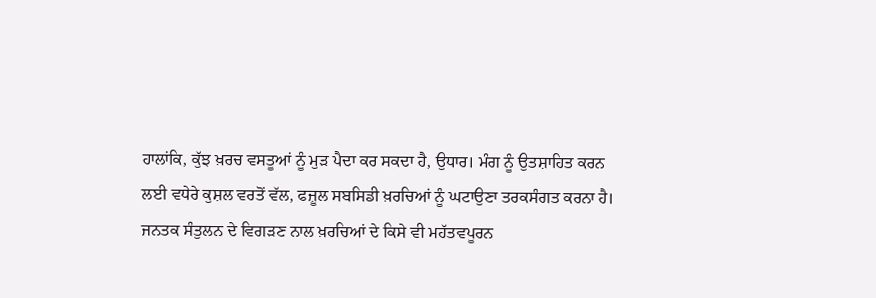ਹਾਲਾਂਕਿ, ਕੁੱਝ ਖ਼ਰਚ ਵਸਤੂਆਂ ਨੂੰ ਮੁੜ ਪੈਦਾ ਕਰ ਸਕਦਾ ਹੈ, ਉਧਾਰ। ਮੰਗ ਨੂੰ ਉਤਸ਼ਾਹਿਤ ਕਰਨ ਲਈ ਵਧੇਰੇ ਕੁਸ਼ਲ ਵਰਤੋਂ ਵੱਲ, ਫਜ਼ੂਲ ਸਬਸਿਡੀ ਖ਼ਰਚਿਆਂ ਨੂੰ ਘਟਾਉਣਾ ਤਰਕਸੰਗਤ ਕਰਨਾ ਹੈ।
ਜਨਤਕ ਸੰਤੁਲਨ ਦੇ ਵਿਗੜਣ ਨਾਲ ਖ਼ਰਚਿਆਂ ਦੇ ਕਿਸੇ ਵੀ ਮਹੱਤਵਪੂਰਨ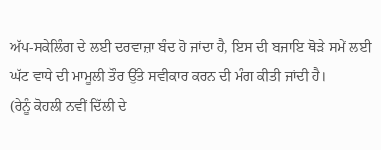ਅੱਪ-ਸਕੇਲਿੰਗ ਦੇ ਲਈ ਦਰਵਾਜ਼ਾ ਬੰਦ ਹੋ ਜਾਂਦਾ ਹੈ, ਇਸ ਦੀ ਬਜਾਇ ਥੋੜੇ ਸਮੇਂ ਲਈ ਘੱਟ ਵਾਧੇ ਦੀ ਮਾਮੂਲੀ ਤੌਰ ਉੱਤੇ ਸਵੀਕਾਰ ਕਰਨ ਦੀ ਮੰਗ ਕੀਤੀ ਜਾਂਦੀ ਹੈ।
(ਰੇਨੂੰ ਕੋਹਲੀ ਨਵੀਂ ਦਿੱਲੀ ਦੇ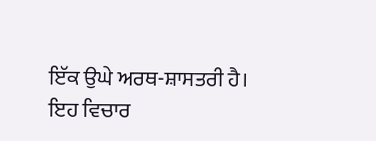ਇੱਕ ਉਘੇ ਅਰਥ-ਸ਼ਾਸਤਰੀ ਹੈ। ਇਹ ਵਿਚਾਰ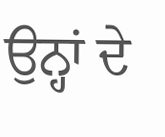ਉਨ੍ਹਾਂ ਦੇ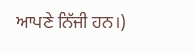ਆਪਣੇ ਨਿੱਜੀ ਹਨ।)